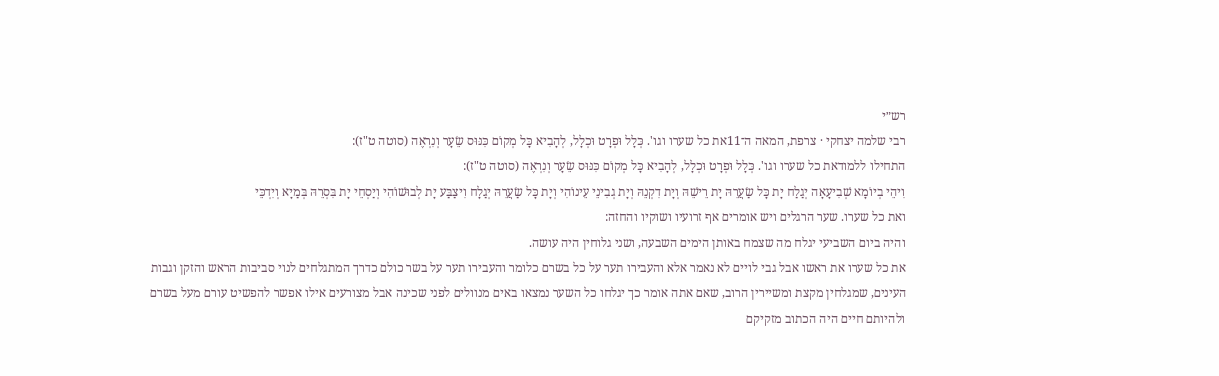רש״י
רבי שלמה יצחקי · צרפת, המאה ה־11את כל שערו וגו'. כְּלָל וּפְרָט וּכְלָל, לְהָבִיא כָּל מְקוֹם כִּנּוּס שֵׂעָר וְנִרְאֶה (סוטה ט"ז):
התחילו ללמודאת כל שערו וגו'. כְּלָל וּפְרָט וּכְלָל, לְהָבִיא כָּל מְקוֹם כִּנּוּס שֵׂעָר וְנִרְאֶה (סוטה ט"ז):
וִיהֵי בְיוֹמָא שְׁבִיעָאָה יְגַלַח יָת כָּל שַׂעֲרֵהּ יָת רֵישֵׁהּ וְיָת דִקְנֵהּ וְיָת גְבִינֵי עֵינוֹהִי וְיָת כָּל שַׂעֲרֵהּ יְגַלָח וִיצַבַּע יָת לְבוּשׁוֹהִי וְיַסְחֵי יָת בִּסְרֵהּ בְּמַיָא וְיִדְכֵּי
ואת כל שערו. שער הרגלים ויש אומרים אף זרועיו ושוקיו והחזה:
והיה ביום השביעי יגלח מה שצמח באותן הימים השבעה, ושני גלוחין היה עושה.
את כל שערו את ראשו אבל גבי לויים לא נאמר אלא והעבירו תער על כל בשרם כלומר והעבירו תער על בשר כולם כדרך המתגלחים לנוי סביבות הראש והזקן וגבות העינים, שמגלחין מקצת ומשיירין הרוב, שאם אתה אומר כך יגלחו כל השער נמצאו באים מנוולים לפני שכינה אבל מצורעים אילו אפשר להפשיט עורם מעל בשרם ולהיותם חיים היה הכתוב מזקיקם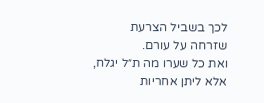לכך בשביל הצרעת שזרחה על עורם.
ואת כל שערו מה ת״ל יגלח, אלא ליתן אחריות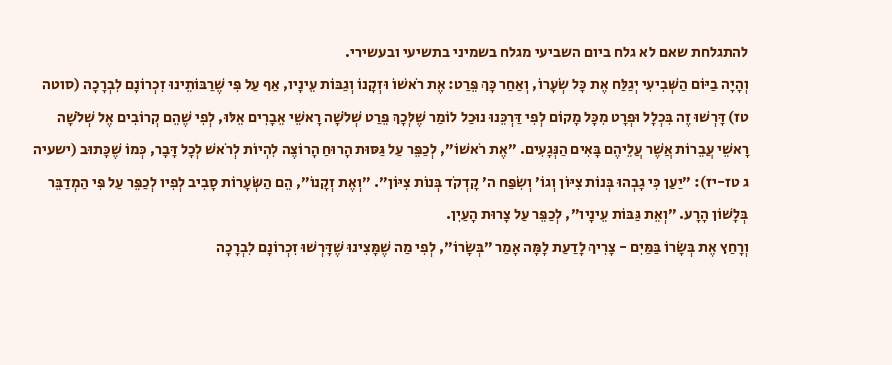להתגלחת שאם לא גלח ביום השביעי מגלח בשמיני בתשיעי ובעשירי.
וְהָיָה בַיּוֹם הַשְּׁבִיעִי יְגַלַּח אֶת כָּל שְׂעָרוֹ, וְאַחַר כָּךְ פֵּרַט: אֶת רֹאשׁוֹ וּזְקָנוֹ וְגַבּוֹת עֵינָיו, אַף עַל פִּי שֶׁרַבּוֹתֵינוּ זִכְרוֹנָם לִבְרָכָה (סוטה טז) דָּרְשׁוּ זֶה בִּכְלָל וּפְרָט מִכָּל מָקוֹם לְפִי דַּרְכֵּנוּ נוּכַל לוֹמַר שֶׁלְּכָךְ פֵּרַט שְׁלֹשָׁה רָאשֵׁי אֵבָרִים אֵלּוּ, לְפִי שֶׁהֵם קְרוֹבִים אֶל שְׁלֹשָׁה רָאשֵׁי עֲבֵרוֹת אֲשֶׁר עֲלֵיהֶם בָּאִים הַנְּגָעִים. ״אֶת רֹאשׁוֹ״, לְכַפֵּר עַל גַּסּוּת הָרוּחַ הָרוֹצֶה לִהְיוֹת לְרֹאשׁ לְכָל דָּבָר, כְּמוֹ שֶׁכָּתוּב (ישעיה ג טז-יז): ״יַעַן כִּי גָבְהוּ בְּנוֹת צִיּוֹן וְגוֹ׳ וְשִׂפַּח ה׳ קָדְקֹד בְּנוֹת צִיּוֹן״. ״וְאֶת זְקָנוֹ״, הֵם הַשְּׂעָרוֹת סָבִיב לְפִיו לְכַפֵּר עַל פִּי הַמְדַבֵּר בְּלָשׁוֹן הָרָע. ״וְאֵת גַּבּוֹת עֵינָיו״, לְכַפֵּר עַל צָרוּת הָעַיִן.
וְרָחַץ אֶת בְּשָׂרוֹ בַּמַּיִם - צָרִיךְ לָדַעַת לָמָּה אָמַר ״בְּשָׂרוֹ״, לְפִי מַה שֶׁמָּצִינוּ שֶׁדָּרְשׁוּ זִכְרוֹנָם לִבְרָכָה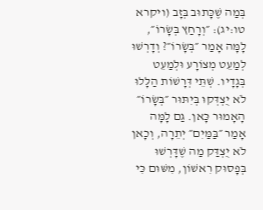בְּמַה שֶׁכָּתוּב בְּזָב (ויקרא טו:יג): ״וְרָחַץ בְּשָׂרוֹ״, לָמָּה אָמַר ״בְּשָׂרוֹ״? וְדָרְשׁוּ לְמַעֵט מְצוֹרָע וּלְמַעֵט בְּגָדָיו. שְׁתֵּי דְּרָשׁוֹת הַלָּלוּ לֹא יֻצְדְּקוּ בְּיִתּוּר ״בְּשָׂרוֹ״ הָאָמוּר כָּאן. גַּם לָמָּה אָמַר ״בַּמַּיִם״ יְתֵרָה, וְכָאן לֹא יֻצְדַּק מַה שֶׁדָּרְשׁוּ בְּפָסוּק רִאשׁוֹן, מִשּׁוּם כִּי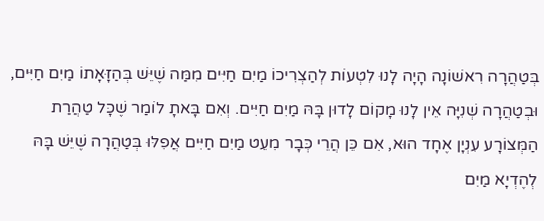בְּטַהֲרָה רִאשׁוֹנָה הָיָה לָנוּ לִטְעוֹת לְהַצְרִיכוֹ מַיִם חַיִּים מִמַּה שֶׁיֵּשׁ בְּהַזָּאָתוֹ מַיִם חַיִּים, וּבְטַהֲרָה שְׁנִיָּה אֵין לָנוּ מָקוֹם לָדוּן בָּהּ מַיִם חַיִּים. וְאִם בָּאתָ לוֹמַר שֶׁכָּל טַהֲרַת הַמְּצוֹרָע עִנְיָן אֶחָד הוּא, אִם כֵּן הֲרֵי כְּבָר מִעֵט מַיִם חַיִּים אֲפִלּוּ בְּטַהֲרָה שֶׁיֵּשׁ בָּהּ לְהֶדְיָא מַיִם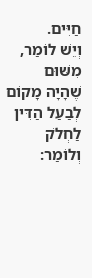חַיִּים.
וְיֵשׁ לוֹמַר, מִשּׁוּם שֶׁהָיָה מָקוֹם לְבַעַל הַדִּין לַחְלֹק וְלוֹמַר: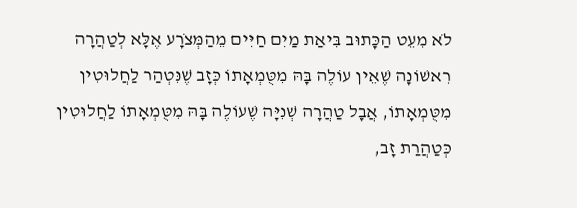לֹא מִעֵט הַכָּתוּב בִּיאַת מַיִם חַיִּים מֵהַמְּצֹרָע אֶלָּא לְטַהֲרָה רִאשׁוֹנָה שֶׁאֵין עוֹלֶה בָּהּ מִטֻּמְאָתוֹ כְּזָב שֶׁנִּטְהַר לַחֲלוּטִין מִטֻּמְאָתוֹ, אֲבָל טַהֲרָה שְׁנִיָּה שֶׁעוֹלֶה בָּהּ מִטֻּמְאָתוֹ לַחֲלוּטִין כְּטַהֲרַת זָב,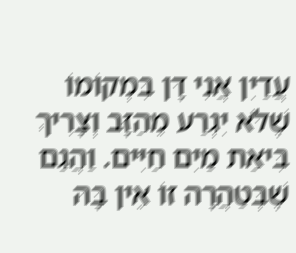עֲדַיִן אֲנִי דָּן בִּמְקוֹמוֹ שֶׁלֹּא יִגְרַע מֵהַזָּב וְצָרִיךְ בִּיאַת מַיִם חַיִּים. וַהֲגַם שֶׁבְּטַהֲרָה זוֹ אֵין בָּהּ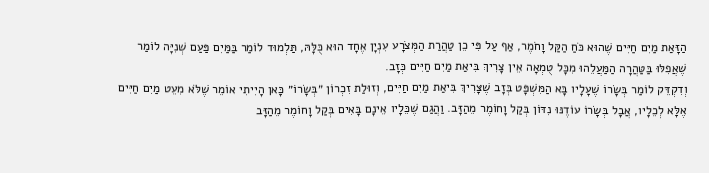הַזָּאַת מַיִם חַיִּים שֶׁהוּא כֹּחַ הַקַּל וָחֹמֶר, אַף עַל פִּי כֵן טַהֲרַת הַמְּצֹרָע עִנְיָן אֶחָד הוּא כֻּלָּהּ, תַּלְמוּד לוֹמַר בַּמַּיִם פַּעַם שְׁנִיָּה לוֹמַר שֶׁאֲפִלּוּ בַּטַּהֲרָה הַמַּעֲלֵהוּ מִכָּל טֻמְאָה אֵין צָרִיךְ בִּיאַת מַיִם חַיִּים כְּזָב.
וְדִקְדֵּק לוֹמַר בְּשָׂרוֹ שֶׁעָלָיו בָּא הַמִּשְׁפָּט בְּזָב שֶׁצָּרִיךְ בִּיאַת מַיִם חַיִּים, וְזוּלַת זִכְרוֹן ״בְּשָׂרוֹ״ כָּאן הָיִיתִי אוֹמֵר שֶׁלֹּא מִעֵט מַיִם חַיִּים אֶלָּא לְכֵלָיו, אֲבָל בְּשָׂרוֹ עוֹדֶנּוּ נִדּוֹן בְּקַל וָחוֹמֶר מֵהַזָּב. וַהֲגַם שֶׁכֵּלָיו אֵינָם בָּאִים בְּקַל וָחוֹמֶר מֵהַזָּב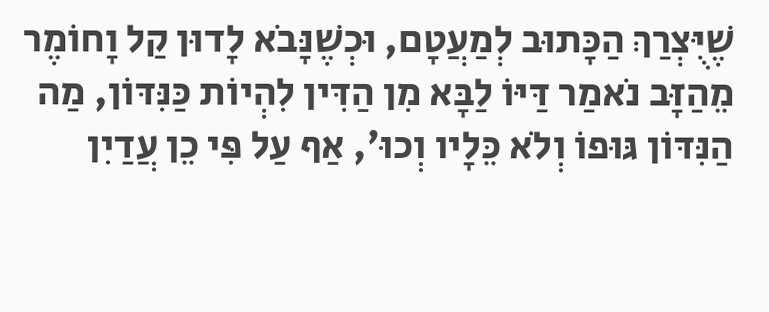שֶׁיֻּצְרַךְ הַכָּתוּב לְמַעֲטָם, וּכְשֶׁנָּבֹא לָדוּן קַל וָחוֹמֶר מֵהַזָּב נֹאמַר דַּיּוֹ לַבָּא מִן הַדִּין לִהְיוֹת כַּנִּדּוֹן, מַה הַנִּדּוֹן גּוּפוֹ וְלֹא כֵּלָיו וְכוּ׳, אַף עַל פִּי כֵן עֲדַיִן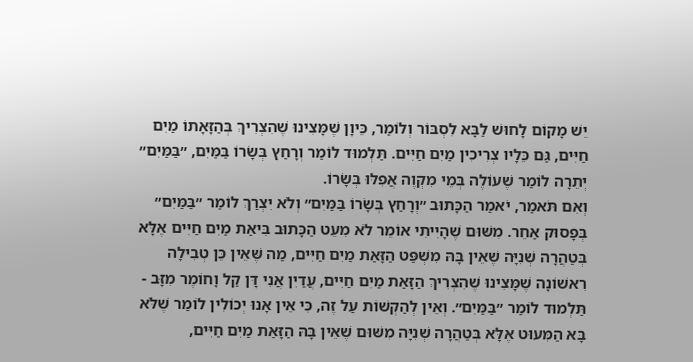יֵשׁ מָקוֹם לָחוּשׁ לַבָּא לִסְבּוֹר וְלוֹמַר, כֵּיוָן שֶׁמָּצִינוּ שֶׁהִצְרִיךְ בְּהַזָּאָתוֹ מַיִם חַיִּים, גַּם כֵּלָיו צְרִיכִין מַיִם חַיִּים. תַּלְמוּד לוֹמַר וְרָחַץ בְּשָׂרוֹ בַּמַּיִם, ״בַּמַּיִם״ יְתֵרָה לוֹמַר שֶׁעוֹלֶה בְּמֵי מִקְוֶה אֲפִלּוּ בְּשָׂרוֹ.
וְאִם תֹּאמַר, יֹאמַר הַכָּתוּב ״וְרָחַץ בְּשָׂרוֹ בַּמַּיִם״ וְלֹא יִצְרַךְ לוֹמַר ״בַּמַּיִם״ בְּפָסוּק אַחֵר. מִשּׁוּם שֶׁהָיִיתִי אוֹמֵר לֹא מִעֵט הַכָּתוּב בִּיאַת מַיִם חַיִּים אֶלָּא בְּטַהֲרָה שְׁנִיָּה שֶׁאֵין בָּהּ מִשְׁפַּט הַזָּאַת מַיִם חַיִּים, מַה שֶּׁאֵין כֵּן טְבִילָה רִאשׁוֹנָה שֶׁמָּצִינוּ שֶׁהִצְרִיךְ הַזָּאַת מַיִם חַיִּים, עֲדַיִן אֲנִי דָּן קַל וָחוֹמֶר מִזָּב - תַּלְמוּד לוֹמַר ״בַּמַּיִם״. וְאֵין לְהַקְשׁוֹת עַל זֶה, כִּי אֵין אָנוּ יְכוֹלִין לוֹמַר שֶׁלֹּא בָּא הַמִּעוּט אֶלָּא בְּטַהֲרָה שְׁנִיָּה מִשּׁוּם שֶׁאֵין בָּהּ הַזָּאַת מַיִם חַיִּים,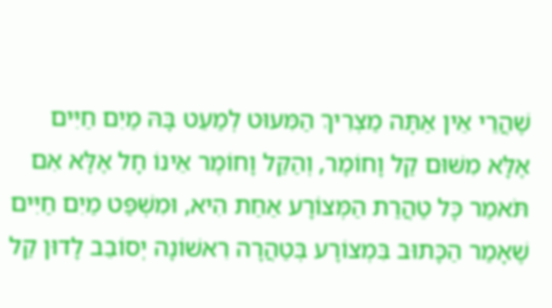שֶׁהֲרֵי אֵין אַתָּה מַצְרִיךְ הַמִּעוּט לְמַעֵט בָּהּ מַיִם חַיִּים אֶלָּא מִשּׁוּם קַל וָחוֹמֶר, וְהַקַּל וָחוֹמֶר אֵינוֹ חָל אֶלָּא אִם תֹּאמַר כָּל טַהֲרַת הַמְּצוֹרָע אַחַת הִיא, וּמִשְׁפַּט מַיִם חַיִּים שֶׁאָמַר הַכָּתוּב בִּמְצוֹרָע בְּטַהֲרָה רִאשׁוֹנָה יְסוֹבֵב לָדוּן קַל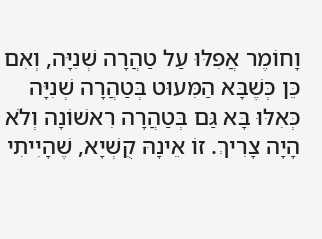וָחוֹמֶר אֲפִלּוּ עַל טַהֲרָה שְׁנִיָּה, וְאִם כֵּן כְּשֶׁבָּא הַמִּעוּט בְּטַהֲרָה שְׁנִיָּה כְּאִלּוּ בָּא גַּם בְּטַהֲרָה רִאשׁוֹנָה וְלֹא הָיָה צָרִיךְ. זוֹ אֵינָהּ קֻשְׁיָא, שֶׁהָיִיתִי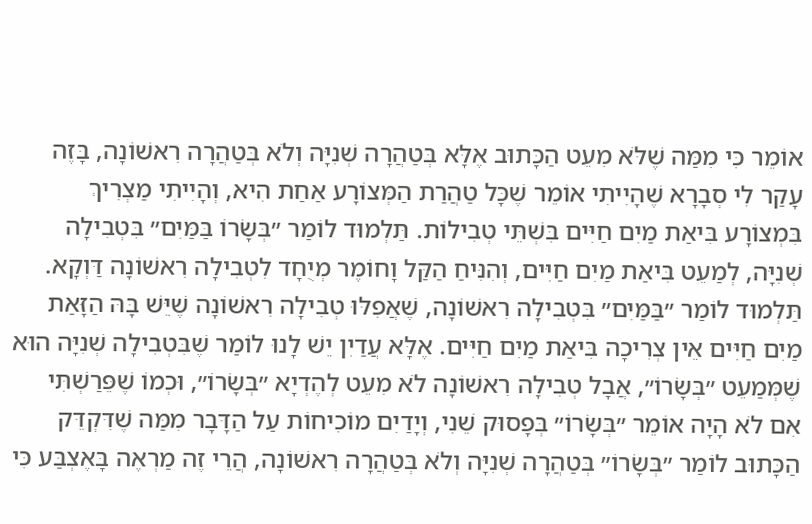אוֹמֵר כִּי מִמַּה שֶׁלֹּא מִעֵט הַכָּתוּב אֶלָּא בְּטַהֲרָה שְׁנִיָּה וְלֹא בְּטַהֲרָה רִאשׁוֹנָה, בָּזֶה עָקַר לִי סְבָרָא שֶׁהָיִיתִי אוֹמֵר שֶׁכָּל טַהֲרַת הַמְּצוֹרָע אַחַת הִיא, וְהָיִיתִי מַצְרִיךְ בִּמְצוֹרָע בִּיאַת מַיִם חַיִּים בִּשְׁתֵּי טְבִילוֹת. תַּלְמוּד לוֹמַר ״בְּשָׂרוֹ בַּמַּיִם״ בִּטְבִילָה שְׁנִיָּה, לְמַעֵט בִּיאַת מַיִם חַיִּים, וְהִנִּיחַ הַקַּל וָחוֹמֶר מְיֻחָד לִטְבִילָה רִאשׁוֹנָה דַּוְקָא. תַּלְמוּד לוֹמַר ״בַּמַּיִם״ בִּטְבִילָה רִאשׁוֹנָה, שֶׁאֲפִלּוּ טְבִילָה רִאשׁוֹנָה שֶׁיֵּשׁ בָּהּ הַזָּאַת מַיִם חַיִּים אֵין צְרִיכָה בִּיאַת מַיִם חַיִּים. אֶלָּא עֲדַיִן יֵשׁ לָנוּ לוֹמַר שֶׁבִּטְבִילָה שְׁנִיָּה הוּא שֶׁמְּמַעֵט ״בְּשָׂרוֹ״, אֲבָל טְבִילָה רִאשׁוֹנָה לֹא מִעֵט לְהֶדְיָא ״בְּשָׂרוֹ״, וּכְמוֹ שֶׁפֵּרַשְׁתִּי אִם לֹא הָיָה אוֹמֵר ״בְּשָׂרוֹ״ בְּפָסוּק שֵׁנִי, וְיָדַיִם מוֹכִיחוֹת עַל הַדָּבָר מִמַּה שֶׁדִּקְדֵּק הַכָּתוּב לוֹמַר ״בְּשָׂרוֹ״ בְּטַהֲרָה שְׁנִיָּה וְלֹא בְּטַהֲרָה רִאשׁוֹנָה, הֲרֵי זֶה מַרְאֶה בָּאֶצְבַּע כִּי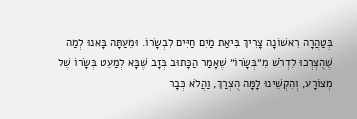בְּטַהֲרָה רִאשׁוֹנָה צָרִיךְ בִּיאַת מַיִם חַיִּים לִבְשָׂרוֹ. וּמֵעַתָּה בָּאנוּ לְמַה שֶׁהֻצְרְכוּ לִדְרֹשׁ מִ״בְּשָׂרוֹ״ שֶׁאָמַר הַכָּתוּב בְּזָב שֶׁבָּא לְמַעֵט בְּשָׂרוֹ שֶׁל מְצוֹרָע, וְהִקְשֵׁינוּ לָמָּה הֻצְרַךְ, וַהֲלֹא כְּבָר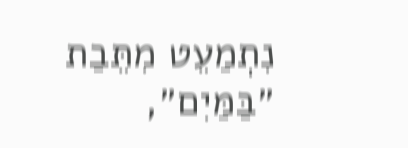נִתְמַעֵט מִתֵּבַת ״בַּמַּיִם״,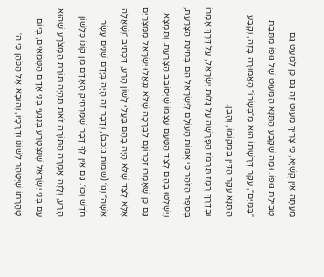מֵעַתָּה אֵין קֻשְׁיָא, כִּי צָרִיךְ מִעוּט זֶה גַּם כֵּן לְמַעֵט גַּם טְבִילַת גּוּפוֹ. וּמַה שֶׁקָּבַע הַתַּנָּא הַמִּעוּט שֶׁל גּוּפוֹ מִתֵּבַת ״בַּמַּיִם״, עִקַּר דְּרָשָׁתוֹ הוּא מִ״בְּשָׂרוֹ״ הָאֲמוּרָה בָּזֶה, וְקָבַע הַתַּנָּא עִקַּר הַדִּין בִּמְקוֹמוֹ, וְהָבֵן.
וּבְדֶרֶךְ רֶמֶז תִּרְמֹז הַפָּרָשָׁה עַל גָּלוּת יִשְׂרָאֵל, עַל דֶּרֶךְ אָמְרוֹ בְּסֵפֶר הַזֹּהַר כִּי אֻמּוֹת הָעוֹלָם לְיִשְׂרָאֵל הֵם בְּחִינַת הַצָּרַעַת, וְיִשְׁלְטוּ בָהֶם לְצַד הַטַּעַם עַצְמוֹ שֶׁיְּסוֹבֵב הַצָּרַעַת. וְתִמְצָא גַּם כֵּן שֶׁאָמְרוּ זִכְרוֹנָם לִבְרָכָה שֶׁלֹּא נִגְאֲלוּ יִשְׂרָאֵל מִמִּצְרַיִם אֶלָּא לְצַד שֶׁלֹּא הָיָה בָהֶם בַּעֲלֵי לָשׁוֹן הָרַע, דִּכְתִיב ״וְשָׁאֲלָה אִשָּׁה״ וְגוֹ׳ (שמות ג:כב), וְדָבָר זֶה הָיָה בְּיָדָם שְׁנֵים עָשָׂר חֹדֶשׁ וְכוּ׳. גַּם אֵין לְךָ דָּבָר שֶׁמַּרְחִיק הָאָדָם מִן קוֹנוֹ כְּלָשׁוֹן הָרַע, וְלָזֶה אָמְרָה הַתּוֹרָה זֹאת תִּהְיֶה תּוֹרַת הַמְּצֹרָע שֶׁהוּא עַם בְּנֵי יִשְׂרָאֵל שֶׁנִּצְטָרַע בְּנִגְעֵי בְּנֵי אָדָם הַטְּמֵאִים, בְּיוֹם טָהֳרָתוֹ שֶׁיְּטַהֵר לְשׁוֹנוֹ וּדְרָכָיו, וְהוּבָא אֶל הַכֹּהֵן כִּי ה׳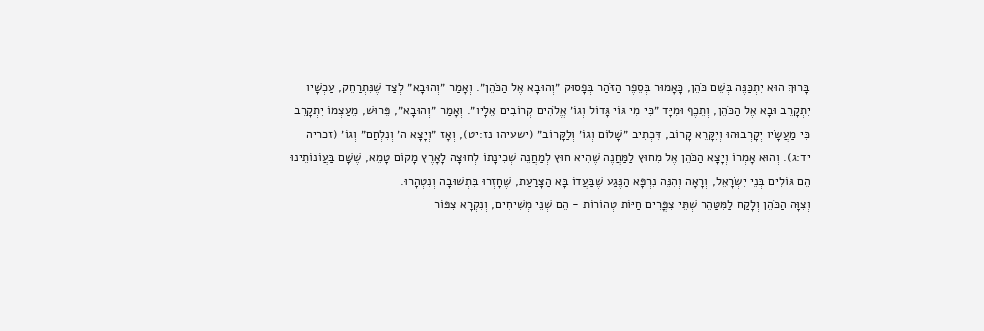בָּרוּךְ הוּא יִתְכַּנֶּה בְּשֵׁם כֹּהֵן, כָּאָמוּר בְּסֵפֶר הַזֹּהַר בְּפָסוּק ״וְהוּבָא אֶל הַכֹּהֵן״. וְאָמַר ״וְהוּבָא״ לְצַד שֶׁנִּתְרַחֵק, עַכְשָׁיו יִתְקָרֵב וּבָא אֶל הַכֹּהֵן, וְתֵכֶף וּמִיָּד ״כִּי מִי גּוֹי גָּדוֹל וְגוֹ׳ אֱלֹהִים קְרוֹבִים אֵלָיו״. וְאָמַר ״וְהוּבָא״, פֵּרוּשׁ, מֵעַצְמוֹ יִתְקָרֵב כִּי מַעֲשָׂיו יְקָרְבוּהוּ וְיִקָּרֵא קָרוֹב, דִּכְתִיב ״שָׁלוֹם וְגוֹ׳ וְלַקָּרוֹב״ (ישעיהו נז:יט), וְאָז ״וְיָצָא ה׳ וְנִלְחַם״ וְגוֹ׳ (זכריה יד:ג). וְהוּא אָמְרוֹ וְיָצָא הַכֹּהֵן אֶל מִחוּץ לַמַּחֲנֶה שֶׁהִיא חוּץ לְמַחֲנֵה שְׁכִינָתוֹ לְחוּצָה לָאָרֶץ מָקוֹם טָמֵא, שֶׁשָּׁם בַּעֲוֹנוֹתֵינוּ הֵם גּוֹלִים בְּנֵי יִשְׂרָאֵל, וְרָאָה וְהִנֵּה נִרְפָּא הַנֶּגַע שֶׁבַּעֲדוֹ בָּא הַצָּרַעַת, שֶׁחָזְרוּ בִּתְשׁוּבָה וְנִטְהָרוּ.
וְצִוָּה הַכֹּהֵן וְלָקַח לַמִּטַּהֵר שְׁתֵּי צִפֳּרִים חַיּוֹת טְהוֹרוֹת - הֵם שְׁנֵי מְשִׁיחִים, וְנִקְרָא צִפּוֹר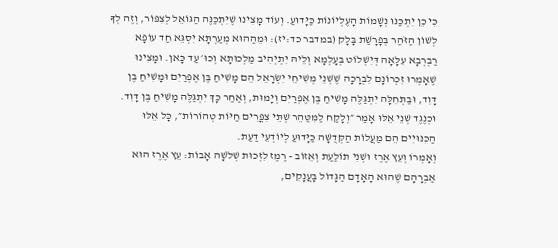כִּי כֵן יִתְכַּנּוּ נְשָׁמוֹת הָעֶלְיוֹנוֹת כַּיָּדוּעַ. וְעוֹד מָצִינוּ שֶׁיִּתְכַּנֶּה הַגּוֹאֵל לְצִפּוֹר, וְזֶה לְךָ לְשׁוֹן הַזֹּהַר בְּפָרָשַׁת בָּלָק (במדבר כד:יז): וּמֵהַהוּא מְעַרְתָּא יִסְגֵּא חַד עוֹפָא רַבְרְבָא עִלָּאָה דְּיִשְׁלוֹט בְּעָלְמָא וְלֵיהּ יִתְיְהִיב מַלְכוּתָא וְכוּ׳ עַד כָּאן. וּמָצִינוּ שֶׁאָמְרוּ זִכְרוֹנָם לִבְרָכָה שֶׁשְּׁנֵי מְשִׁיחֵי יִשְׂרָאֵל הֵם מָשִׁיחַ בֶּן אֶפְרַיִם וּמָשִׁיחַ בֶּן דָּוִד, וּבַתְּחִלָּה יִתְגַּלֶּה מָשִׁיחַ בֶּן אֶפְרַיִם וְיָמוּת, וְאַחַר כָּךְ יִתְגַּלֶּה מָשִׁיחַ בֶּן דָּוִד. וּכְנֶגֶד שְׁנֵי אֵלּוּ אָמַר ״וְלָקַח לַמִּטַּהֵר שְׁתֵּי צִפֳּרִים חַיּוֹת טְהוֹרוֹת״, כָּל אֵלּוּ הַכִּנּוּיִים הֵם מַעֲלוֹת הַקְּדֻשָּׁה כַּיָּדוּעַ לְיוֹדְעֵי דַעַת.
וְאָמְרוֹ וְעֵץ אֶרֶז וּשְׁנִי תוֹלַעַת וְאֵזוֹב - רֶמֶז לִזְכוּת שְׁלֹשָׁה אָבוֹת: עֵץ אֶרֶז הוּא אַבְרָהָם שֶׁהוּא הָאָדָם הַגָּדוֹל בָּעֲנָקִים,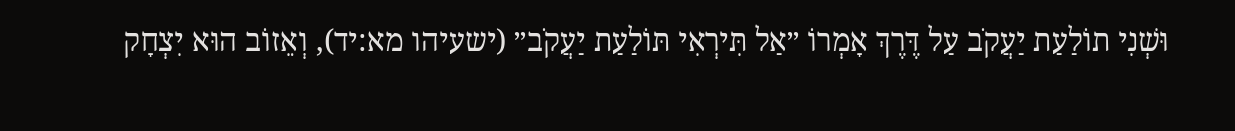וּשְׁנִי תוֹלַעַת יַעֲקֹב עַל דֶּרֶךְ אָמְרוֹ ״אַל תִּירְאִי תּוֹלַעַת יַעֲקֹב״ (ישעיהו מא:יד), וְאֵזוֹב הוּא יִצְחָק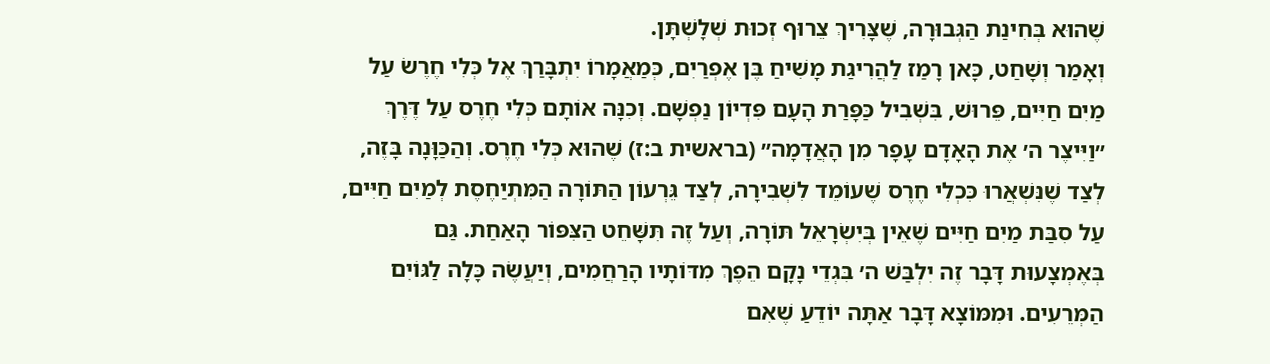שֶׁהוּא בְּחִינַת הַגְּבוּרָה, שֶׁצָּרִיךְ צֵרוּף זְכוּת שְׁלָשְׁתָּן.
וְאָמַר וְשָׁחַט, כָּאן רָמַז לַהֲרִיגַת מָשִׁיחַ בֶּן אֶפְרַיִם, כְּמַאֲמָרוֹ יִתְבָּרַךְ אֶל כְּלִי חֶרֶשׂ עַל מַיִם חַיִּים, פֵּרוּשׁ, בִּשְׁבִיל כַּפָּרַת הָעָם פִּדְיוֹן נַפְשָׁם. וְכִנָּה אוֹתָם כְּלִי חֶרֶס עַל דֶּרֶךְ ״וַיִּיצֶר ה׳ אֶת הָאָדָם עָפָר מִן הָאֲדָמָה״ (בראשית ב:ז) שֶׁהוּא כְּלִי חֶרֶס. וְהַכַּוָּנָה בָּזֶה, לְצַד שֶׁנִּשְׁאֲרוּ כִּכְלִי חֶרֶס שֶׁעוֹמֵד לִשְׁבִירָה, לְצַד גֵּרְעוֹן הַתּוֹרָה הַמִּתְיַחֶסֶת לְמַיִם חַיִּים, עַל סִבַּת מַיִם חַיִּים שֶׁאֵין בְּיִשְׂרָאֵל תּוֹרָה, וְעַל זֶה תִּשָּׁחֵט הַצִּפּוֹר הָאַחַת. גַּם בְּאֶמְצָעוּת דָּבָר זֶה יִלְבַּשׁ ה׳ בִּגְדֵי נָקָם הֵפֶךְ מִדּוֹתָיו הָרַחֲמִים, וְיַעֲשֶׂה כָּלָה לַגּוֹיִם הַמְּרֵעִים. וּמִמּוֹצָא דָּבָר אַתָּה יוֹדֵעַ שֶׁאִם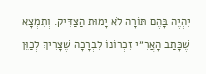יִהְיֶה בָּהֶם תּוֹרָה לֹא יָמוּת הַצַּדִּיק. וְתִמְצָא שֶׁכָּתַב הָאֲרִ״י זִכְרוֹנוֹ לִבְרָכָה שֶׁצָּרִיךְ לְכַוֵּן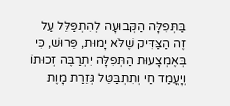בַּתְּפִלָּה הַקְּבוּעָה לְהִתְפַּלֵּל עַל זֶה הַצַּדִּיק שֶׁלֹּא יָמוּת, פֵּרוּשׁ, כִּי בְּאֶמְצָעוּת הַתְּפִלָּה יִתְרַבֶּה זְכוּתוֹ וְיָעֳמַד חַי וְתִתְבַּטֵּל גְּזֵרַת מָוֶת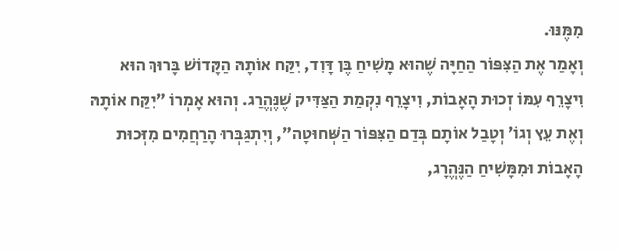מִמֶּנּוּ.
וְאָמַר אֶת הַצִּפּוֹר הַחַיָּה שֶׁהוּא מָשִׁיחַ בֶּן דָּוִד, יִקַּח אוֹתָהּ הַקָּדוֹשׁ בָּרוּךְ הוּא וִיצָרֵף עִמּוֹ זְכוּת הָאָבוֹת, וִיצָרֵף נִקְמַת הַצַּדִּיק שֶׁנֶּהֱרַג. וְהוּא אָמְרוֹ ״יִקַּח אוֹתָהּ וְאֶת עֵץ וְגוֹ׳ וְטָבַל אוֹתָם בְּדַם הַצִּפּוֹר הַשְּׁחוּטָה״, וְיִתְגַּבְּרוּ הָרַחֲמִים מִזְּכוּת הָאָבוֹת וּמִמָּשִׁיחַ הַנֶּהֱרָג,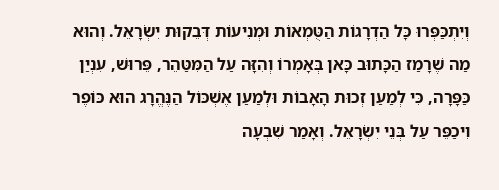וְיִתְכַּפְּרוּ כָּל הַדְרָגוֹת הַטֻּמְאוֹת וּמְנִיעוֹת דְּבֵקוּת יִשְׂרָאֵל. וְהוּא מַה שֶׁרָמַז הַכָּתוּב כָּאן בְּאָמְרוֹ וְהִזָּה עַל הַמִּטַּהֵר, פֵּרוּשׁ, עִנְיַן כַּפָּרָה, כִּי לְמַעַן זְכוּת הָאָבוֹת וּלְמַעַן אֶשְׁכּוֹל הַנֶּהֱרָג הוּא כּוֹפֶר וִיכַפֵּר עַל בְּנֵי יִשְׂרָאֵל. וְאָמַר שִׁבְעָה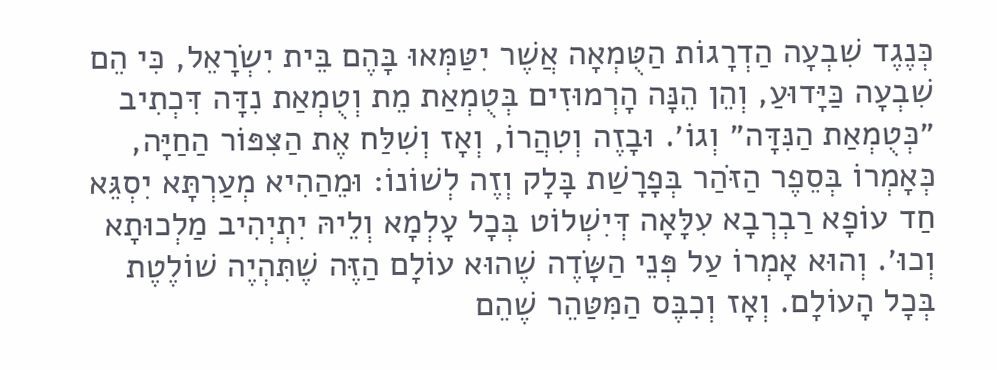כְּנֶגֶד שִׁבְעָה הַדְרָגוֹת הַטֻּמְאָה אֲשֶׁר יִטַּמְּאוּ בָּהֶם בֵּית יִשְׂרָאֵל, כִּי הֵם שִׁבְעָה כַּיָּדוּעַ, וְהֵן הֵנָּה הָרְמוּזִים בְּטֻמְאַת מֵת וְטֻמְאַת נִדָּה דִּכְתִיב ״כְּטֻמְאַת הַנִּדָּה״ וְגוֹ׳. וּבָזֶה וְטִהֲרוֹ, וְאָז וְשִׁלַּח אֶת הַצִּפּוֹר הַחַיָּה, כְּאָמְרוֹ בְּסֵפֶר הַזֹּהַר בְּפָרָשַׁת בָּלָק וְזֶה לְשׁוֹנוֹ: וּמֵהַהִיא מְעַרְתָּא יִסְגֵּא חַד עוֹפָא רַבְרְבָא עִלָּאָה דְּיִשְׁלוֹט בְּכָל עָלְמָא וְלֵיהּ יִתְיְהִיב מַלְכוּתָא וְכוּ׳. וְהוּא אָמְרוֹ עַל פְּנֵי הַשָּׂדֶה שֶׁהוּא עוֹלָם הַזֶּה שֶׁתִּהְיֶה שׁוֹלֶטֶת בְּכָל הָעוֹלָם. וְאָז וְכִבֶּס הַמִּטַּהֵר שֶׁהֵם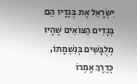יִשְׂרָאֵל אֶת בְּגָדָיו הֵם בְּגָדִים הַצּוֹאִים שֶׁהָיוּ מְלֻבָּשִׁים בְּנִשְׁמָתוֹ, כְּדֶרֶךְ אָמְרוֹ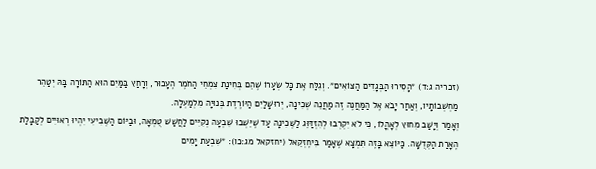(זכריה ג:ד) ״הָסִירוּ הַבְּגָדִים הַצּוֹאִים״. וְגִלַּח אֶת כָּל שְׂעָרוֹ שֶׁהֵם בְּחִינַת צִמְחֵי הַחֹמֶר הֶעָכוּר, וְרָחַץ בַּמַּיִם הוּא הַתּוֹרָה בָּהּ יְטַהֵר מַחְשְׁבוֹתָיו, וְאַחַר יָבֹא אֶל הַמַּחֲנֶה זֶה מַחֲנֵה שְׁכִינָה, יְרוּשָׁלַיִם הַיּוֹרֶדֶת בְּנוּיָה מִלְמַעְלָה.
וְאָמַר וְיָשַׁב מִחוּץ לְאָהֳלוֹ, כִּי לֹא יִקְרְבוּ לְהִזְדַּוֵּג לַשְּׁכִינָה עַד שֶׁיֵּשְׁבוּ שִׁבְעָה נְקִיִּים לַחֲשַׁשׁ טֻמְאָה, וּבַיּוֹם הַשְּׁבִיעִי יִהְיוּ רְאוּיִים לְקַבָּלַת הֶאָרַת הַקְּדֻשָּׁה. כַּיּוֹצֵא בָּזֶה תִּמְצָא שֶׁאָמַר בִּיחֶזְקֵאל (יחזקאל מג:כו): ״שִׁבְעַת יָמִים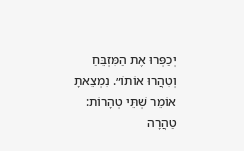יְכַפְּרוּ אֶת הַמִּזְבֵּחַ וְטִהֲרוּ אוֹתוֹ״. נִמְצֵאתָ אוֹמֵר שְׁתֵּי טְהָרוֹת: טַהֲרָה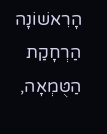הָרִאשׁוֹנָה הַרְחָקַת הַטֻּמְאָה,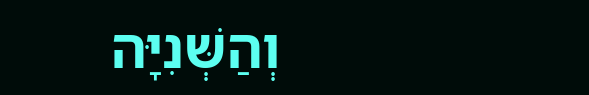וְהַשְּׁנִיָּה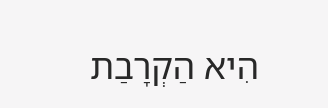הִיא הַקְרָבַת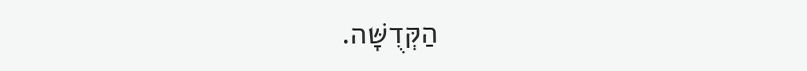הַקְּדֻשָּׁה.